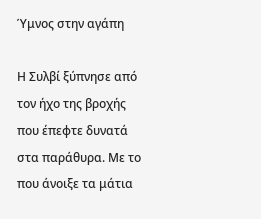Ύμνος στην αγάπη

Η Συλβί ξύπνησε από τον ήχο της βροχής που έπεφτε δυνατά στα παράθυρα. Με το που άνοιξε τα μάτια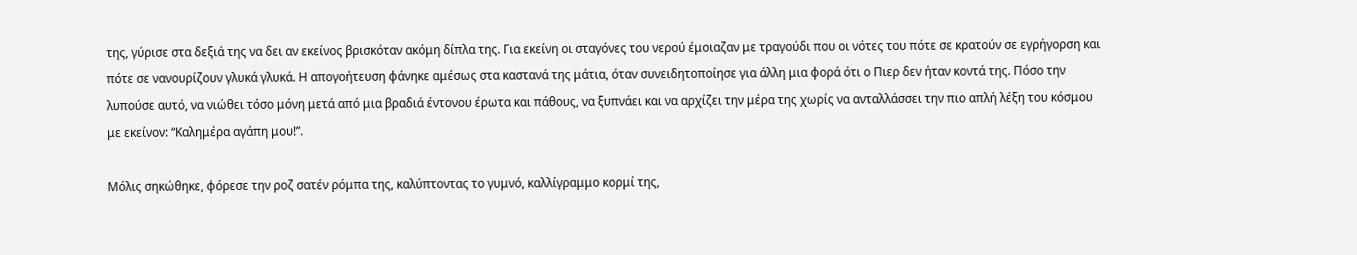της, γύρισε στα δεξιά της να δει αν εκείνος βρισκόταν ακόμη δίπλα της. Για εκείνη οι σταγόνες του νερού έμοιαζαν με τραγούδι που οι νότες του πότε σε κρατούν σε εγρήγορση και πότε σε νανουρίζουν γλυκά γλυκά. Η απογοήτευση φάνηκε αμέσως στα καστανά της μάτια, όταν συνειδητοποίησε για άλλη μια φορά ότι ο Πιερ δεν ήταν κοντά της. Πόσο την λυπούσε αυτό, να νιώθει τόσο μόνη μετά από μια βραδιά έντονου έρωτα και πάθους, να ξυπνάει και να αρχίζει την μέρα της χωρίς να ανταλλάσσει την πιο απλή λέξη του κόσμου με εκείνον: “Καλημέρα αγάπη μου!”.

Μόλις σηκώθηκε, φόρεσε την ροζ σατέν ρόμπα της, καλύπτοντας το γυμνό, καλλίγραμμο κορμί της,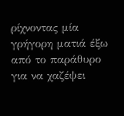ρίχνοντας μία γρήγορη ματιά έξω από το παράθυρο για να χαζέψει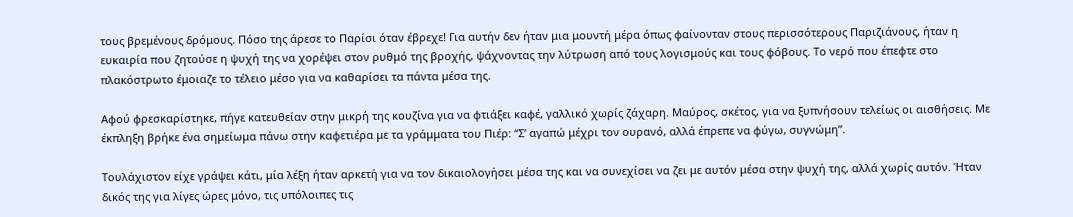τους βρεμένους δρόμους. Πόσο της άρεσε το Παρίσι όταν έβρεχε! Για αυτήν δεν ήταν μια μουντή μέρα όπως φαίνονταν στους περισσότερους Παριζιάνους, ήταν η ευκαιρία που ζητούσε η ψυχή της να χορέψει στον ρυθμό της βροχής, ψάχνοντας την λύτρωση από τους λογισμούς και τους φόβους. Το νερό που έπεφτε στο πλακόστρωτο έμοιαζε το τέλειο μέσο για να καθαρίσει τα πάντα μέσα της.

Αφού φρεσκαρίστηκε, πήγε κατευθείαν στην μικρή της κουζίνα για να φτιάξει καφέ, γαλλικό χωρίς ζάχαρη. Μαύρος, σκέτος, για να ξυπνήσουν τελείως οι αισθήσεις. Με έκπληξη βρήκε ένα σημείωμα πάνω στην καφετιέρα με τα γράμματα του Πιέρ: “Σ’ αγαπώ μέχρι τον ουρανό, αλλά έπρεπε να φύγω, συγνώμη”.

Τουλάχιστον είχε γράψει κάτι, μία λέξη ήταν αρκετή για να τον δικαιολογήσει μέσα της και να συνεχίσει να ζει με αυτόν μέσα στην ψυχή της, αλλά χωρίς αυτόν. Ήταν δικός της για λίγες ώρες μόνο, τις υπόλοιπες τις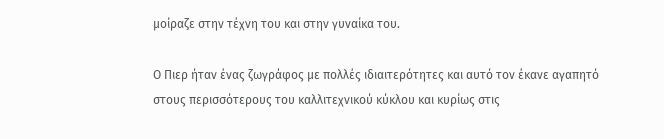μοίραζε στην τέχνη του και στην γυναίκα του.

Ο Πιερ ήταν ένας ζωγράφος με πολλές ιδιαιτερότητες και αυτό τον έκανε αγαπητό στους περισσότερους του καλλιτεχνικού κύκλου και κυρίως στις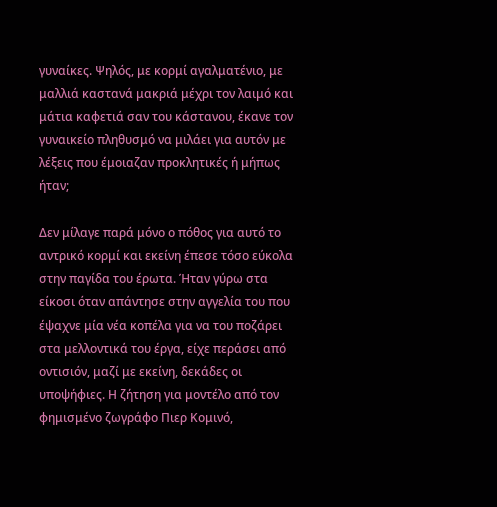γυναίκες. Ψηλός, με κορμί αγαλματένιο, με μαλλιά καστανά μακριά μέχρι τον λαιμό και μάτια καφετιά σαν του κάστανου, έκανε τον γυναικείο πληθυσμό να μιλάει για αυτόν με λέξεις που έμοιαζαν προκλητικές ή μήπως ήταν;

Δεν μίλαγε παρά μόνο ο πόθος για αυτό το αντρικό κορμί και εκείνη έπεσε τόσο εύκολα στην παγίδα του έρωτα. Ήταν γύρω στα είκοσι όταν απάντησε στην αγγελία του που έψαχνε μία νέα κοπέλα για να του ποζάρει στα μελλοντικά του έργα, είχε περάσει από οντισιόν, μαζί με εκείνη, δεκάδες οι υποψήφιες. Η ζήτηση για μοντέλο από τον φημισμένο ζωγράφο Πιερ Κομινό,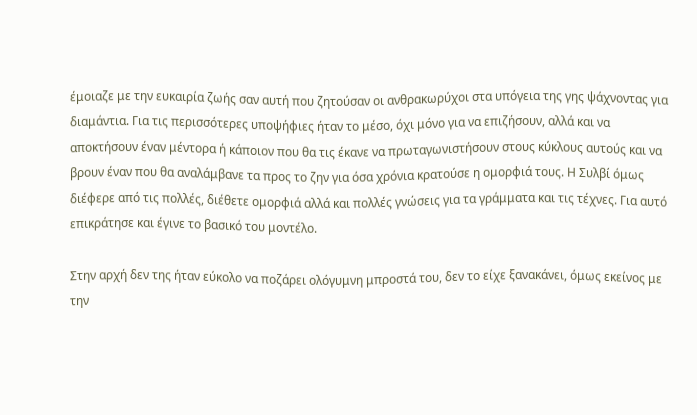έμοιαζε με την ευκαιρία ζωής σαν αυτή που ζητούσαν οι ανθρακωρύχοι στα υπόγεια της γης ψάχνοντας για διαμάντια. Για τις περισσότερες υποψήφιες ήταν το μέσο, όχι μόνο για να επιζήσουν, αλλά και να αποκτήσουν έναν μέντορα ή κάποιον που θα τις έκανε να πρωταγωνιστήσουν στους κύκλους αυτούς και να βρουν έναν που θα αναλάμβανε τα προς το ζην για όσα χρόνια κρατούσε η ομορφιά τους. Η Συλβί όμως διέφερε από τις πολλές, διέθετε ομορφιά αλλά και πολλές γνώσεις για τα γράμματα και τις τέχνες. Για αυτό επικράτησε και έγινε το βασικό του μοντέλο.

Στην αρχή δεν της ήταν εύκολο να ποζάρει ολόγυμνη μπροστά του, δεν το είχε ξανακάνει, όμως εκείνος με την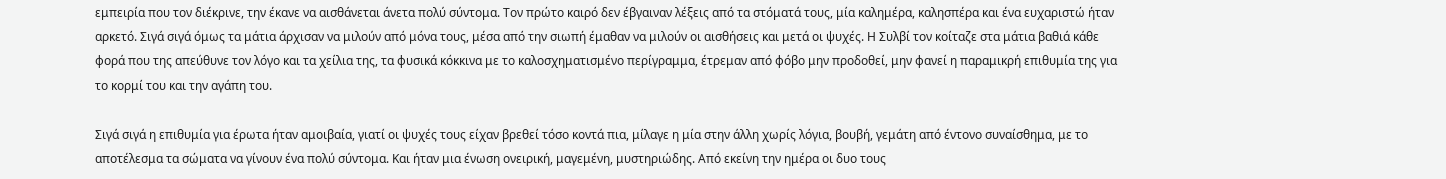εμπειρία που τον διέκρινε, την έκανε να αισθάνεται άνετα πολύ σύντομα. Τον πρώτο καιρό δεν έβγαιναν λέξεις από τα στόματά τους, μία καλημέρα, καλησπέρα και ένα ευχαριστώ ήταν αρκετό. Σιγά σιγά όμως τα μάτια άρχισαν να μιλούν από μόνα τους, μέσα από την σιωπή έμαθαν να μιλούν οι αισθήσεις και μετά οι ψυχές. Η Συλβί τον κοίταζε στα μάτια βαθιά κάθε φορά που της απεύθυνε τον λόγο και τα χείλια της, τα φυσικά κόκκινα με το καλοσχηματισμένο περίγραμμα, έτρεμαν από φόβο μην προδοθεί, μην φανεί η παραμικρή επιθυμία της για το κορμί του και την αγάπη του.

Σιγά σιγά η επιθυμία για έρωτα ήταν αμοιβαία, γιατί οι ψυχές τους είχαν βρεθεί τόσο κοντά πια, μίλαγε η μία στην άλλη χωρίς λόγια, βουβή, γεμάτη από έντονο συναίσθημα, με το αποτέλεσμα τα σώματα να γίνουν ένα πολύ σύντομα. Και ήταν μια ένωση ονειρική, μαγεμένη, μυστηριώδης. Από εκείνη την ημέρα οι δυο τους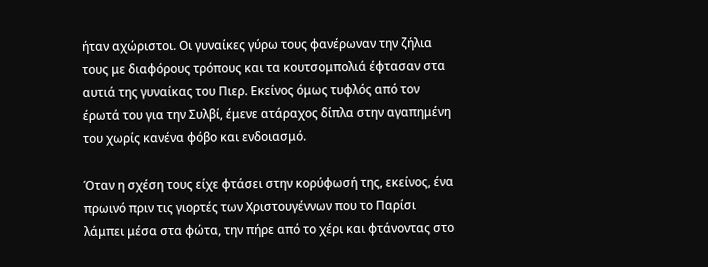ήταν αχώριστοι. Οι γυναίκες γύρω τους φανέρωναν την ζήλια τους με διαφόρους τρόπους και τα κουτσομπολιά έφτασαν στα αυτιά της γυναίκας του Πιερ. Εκείνος όμως τυφλός από τον έρωτά του για την Συλβί, έμενε ατάραχος δίπλα στην αγαπημένη του χωρίς κανένα φόβο και ενδοιασμό.

Όταν η σχέση τους είχε φτάσει στην κορύφωσή της, εκείνος, ένα πρωινό πριν τις γιορτές των Χριστουγέννων που το Παρίσι λάμπει μέσα στα φώτα, την πήρε από το χέρι και φτάνοντας στο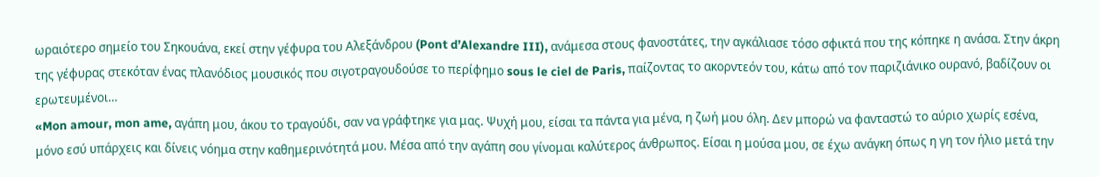ωραιότερο σημείο του Σηκουάνα, εκεί στην γέφυρα του Αλεξάνδρου (Pont d’Alexandre III), ανάμεσα στους φανοστάτες, την αγκάλιασε τόσο σφικτά που της κόπηκε η ανάσα. Στην άκρη της γέφυρας στεκόταν ένας πλανόδιος μουσικός που σιγοτραγουδούσε το περίφημο sous le ciel de Paris, παίζοντας το ακορντεόν του, κάτω από τον παριζιάνικο ουρανό, βαδίζουν οι ερωτευμένοι…
«Mon amour, mon ame, αγάπη μου, άκου το τραγούδι, σαν να γράφτηκε για μας. Ψυχή μου, είσαι τα πάντα για μένα, η ζωή μου όλη. Δεν μπορώ να φανταστώ το αύριο χωρίς εσένα, μόνο εσύ υπάρχεις και δίνεις νόημα στην καθημερινότητά μου. Μέσα από την αγάπη σου γίνομαι καλύτερος άνθρωπος. Είσαι η μούσα μου, σε έχω ανάγκη όπως η γη τον ήλιο μετά την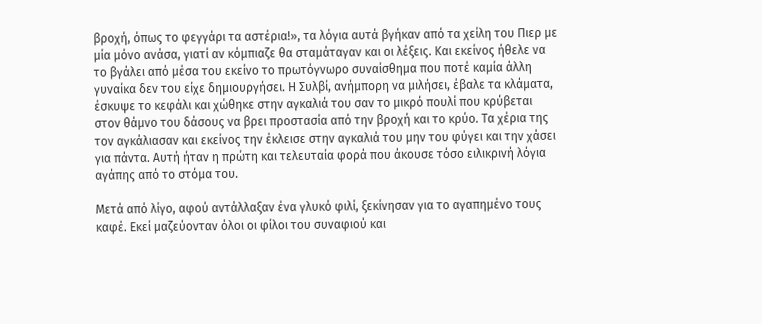βροχή, όπως το φεγγάρι τα αστέρια!», τα λόγια αυτά βγήκαν από τα χείλη του Πιερ με μία μόνο ανάσα, γιατί αν κόμπιαζε θα σταμάταγαν και οι λέξεις. Και εκείνος ήθελε να το βγάλει από μέσα του εκείνο το πρωτόγνωρο συναίσθημα που ποτέ καμία άλλη γυναίκα δεν του είχε δημιουργήσει. Η Συλβί, ανήμπορη να μιλήσει, έβαλε τα κλάματα, έσκυψε το κεφάλι και χώθηκε στην αγκαλιά του σαν το μικρό πουλί που κρύβεται στον θάμνο του δάσους να βρει προστασία από την βροχή και το κρύο. Τα χέρια της τον αγκάλιασαν και εκείνος την έκλεισε στην αγκαλιά του μην του φύγει και την χάσει για πάντα. Αυτή ήταν η πρώτη και τελευταία φορά που άκουσε τόσο ειλικρινή λόγια αγάπης από το στόμα του.

Μετά από λίγο, αφού αντάλλαξαν ένα γλυκό φιλί, ξεκίνησαν για το αγαπημένο τους καφέ. Εκεί μαζεύονταν όλοι οι φίλοι του συναφιού και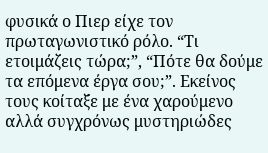φυσικά ο Πιερ είχε τον πρωταγωνιστικό ρόλο. “Τι ετοιμάζεις τώρα;”, “Πότε θα δούμε τα επόμενα έργα σου;”. Εκείνος τους κοίταξε με ένα χαρούμενο αλλά συγχρόνως μυστηριώδες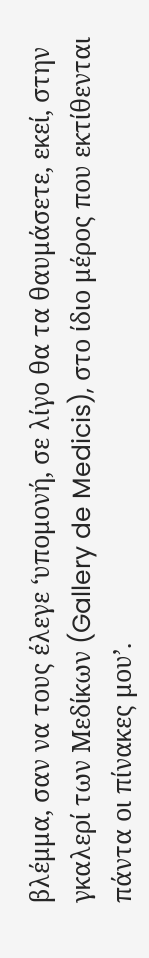βλέμμα, σαν να τους έλεγε ‘υπομονή, σε λίγο θα τα θαυμάσετε, εκεί, στην γκαλερί των Μεδίκων (Gallery de Medicis), στο ίδιο μέρος που εκτίθενται πάντα οι πίνακες μου’.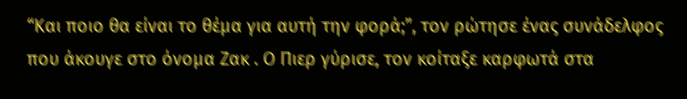“Και ποιο θα είναι το θέμα για αυτή την φορά;”, τον ρώτησε ένας συνάδελφος που άκουγε στο όνομα Ζακ . Ο Πιερ γύρισε, τον κοίταξε καρφωτά στα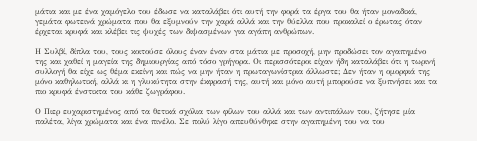μάτια και με ένα χαμόγελο του έδωσε να καταλάβει ότι αυτή την φορά τα έργα του θα ήταν μοναδικά, γεμάτα φωτεινά χρώματα που θα εξυμνούν την χαρά αλλά και την θύελλα που προκαλεί ο έρωτας όταν έρχεται κρυφά και κλέβει τις ψυχές των διψασμένων για αγάπη ανθρώπων.

Η Συλβί, δίπλα του, τους κοιτούσε όλους έναν έναν στα μάτια με προσοχή, μην προδώσει τον αγαπημένο της και χαθεί η μαγεία της δημιουργίας από τόσο γρήγορα. Οι περισσότεροι είχαν ήδη καταλάβει ότι η τωρινή συλλογή θα είχε ως θέμα εκείνη και πώς να μην ήταν η πρωταγωνίστρια άλλωστε; Δεν ήταν η ομορφιά της μόνο καθηλωτική, αλλά κι η γλυκύτητα στην έκφρασή της, αυτή και μόνο αυτή μπορούσε να ξυπνήσει και τα πιο κρυφά ένστικτα του κάθε ζωγράφου.

Ο Πιερ ευχαριστημένος από τα θετικά σχόλια των φίλων του αλλά και των αντιπάλων του, ζήτησε μία παλέτα, λίγα χρώματα και ένα πινέλο. Σε πολύ λίγο απευθύνθηκε στην αγαπημένη του να του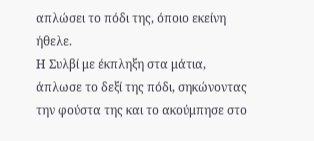απλώσει το πόδι της, όποιο εκείνη ήθελε.
Η Συλβί με έκπληξη στα μάτια, άπλωσε το δεξί της πόδι, σηκώνοντας την φούστα της και το ακούμπησε στο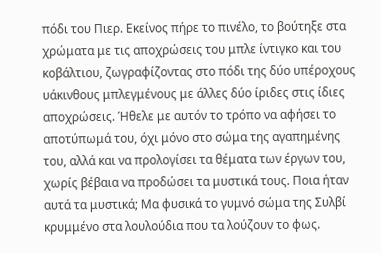πόδι του Πιερ. Εκείνος πήρε το πινέλο, το βούτηξε στα χρώματα με τις αποχρώσεις του μπλε ίντιγκο και του κοβάλτιου, ζωγραφίζοντας στο πόδι της δύο υπέροχους υάκινθους μπλεγμένους με άλλες δύο ίριδες στις ίδιες αποχρώσεις. Ήθελε με αυτόν το τρόπο να αφήσει το αποτύπωμά του, όχι μόνο στο σώμα της αγαπημένης του, αλλά και να προλογίσει τα θέματα των έργων του, χωρίς βέβαια να προδώσει τα μυστικά τους. Ποια ήταν αυτά τα μυστικά; Μα φυσικά το γυμνό σώμα της Συλβί κρυμμένο στα λουλούδια που τα λούζουν το φως.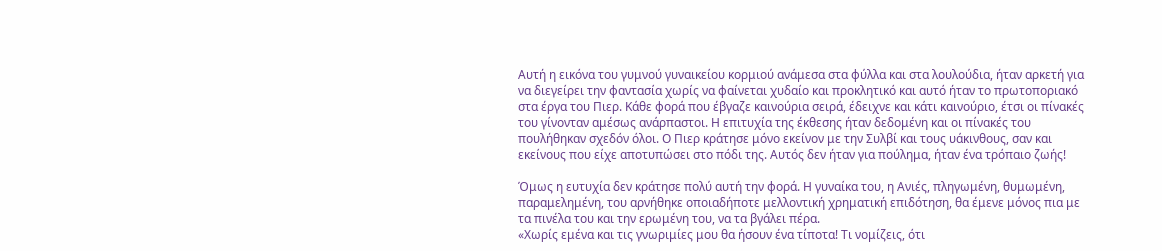Αυτή η εικόνα του γυμνού γυναικείου κορμιού ανάμεσα στα φύλλα και στα λουλούδια, ήταν αρκετή για να διεγείρει την φαντασία χωρίς να φαίνεται χυδαίο και προκλητικό και αυτό ήταν το πρωτοποριακό στα έργα του Πιερ. Κάθε φορά που έβγαζε καινούρια σειρά, έδειχνε και κάτι καινούριο, έτσι οι πίνακές του γίνονταν αμέσως ανάρπαστοι. Η επιτυχία της έκθεσης ήταν δεδομένη και οι πίνακές του πουλήθηκαν σχεδόν όλοι. Ο Πιερ κράτησε μόνο εκείνον με την Συλβί και τους υάκινθους, σαν και εκείνους που είχε αποτυπώσει στο πόδι της. Αυτός δεν ήταν για πούλημα, ήταν ένα τρόπαιο ζωής!

Όμως η ευτυχία δεν κράτησε πολύ αυτή την φορά. Η γυναίκα του, η Ανιές, πληγωμένη, θυμωμένη, παραμελημένη, του αρνήθηκε οποιαδήποτε μελλοντική χρηματική επιδότηση, θα έμενε μόνος πια με τα πινέλα του και την ερωμένη του, να τα βγάλει πέρα.
«Χωρίς εμένα και τις γνωριμίες μου θα ήσουν ένα τίποτα! Τι νομίζεις, ότι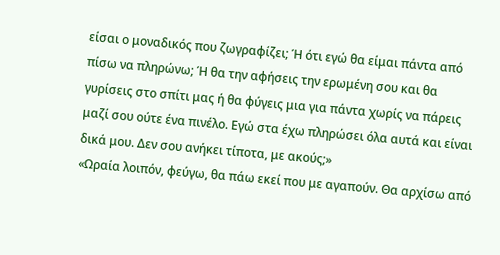είσαι ο μοναδικός που ζωγραφίζει; Ή ότι εγώ θα είμαι πάντα από πίσω να πληρώνω; Ή θα την αφήσεις την ερωμένη σου και θα γυρίσεις στο σπίτι μας ή θα φύγεις μια για πάντα χωρίς να πάρεις μαζί σου ούτε ένα πινέλο. Εγώ στα έχω πληρώσει όλα αυτά και είναι δικά μου. Δεν σου ανήκει τίποτα, με ακούς;»
«Ωραία λοιπόν, φεύγω, θα πάω εκεί που με αγαπούν. Θα αρχίσω από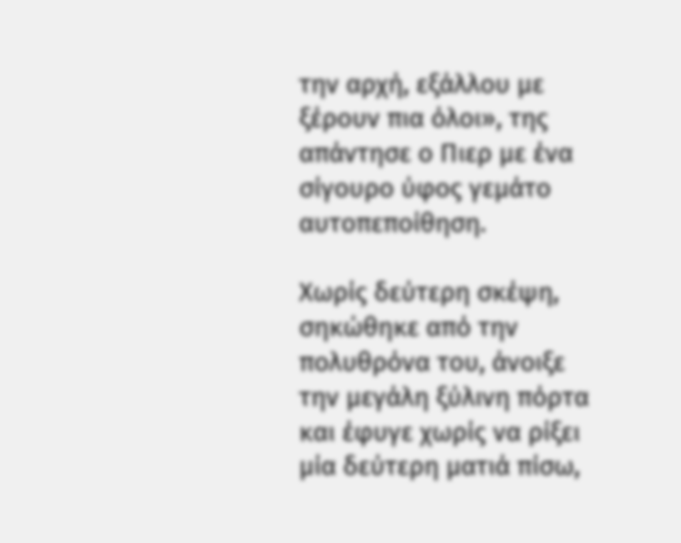την αρχή, εξάλλου με ξέρουν πια όλοι», της απάντησε ο Πιερ με ένα σίγουρο ύφος γεμάτο αυτοπεποίθηση.

Χωρίς δεύτερη σκέψη, σηκώθηκε από την πολυθρόνα του, άνοιξε την μεγάλη ξύλινη πόρτα και έφυγε χωρίς να ρίξει μία δεύτερη ματιά πίσω,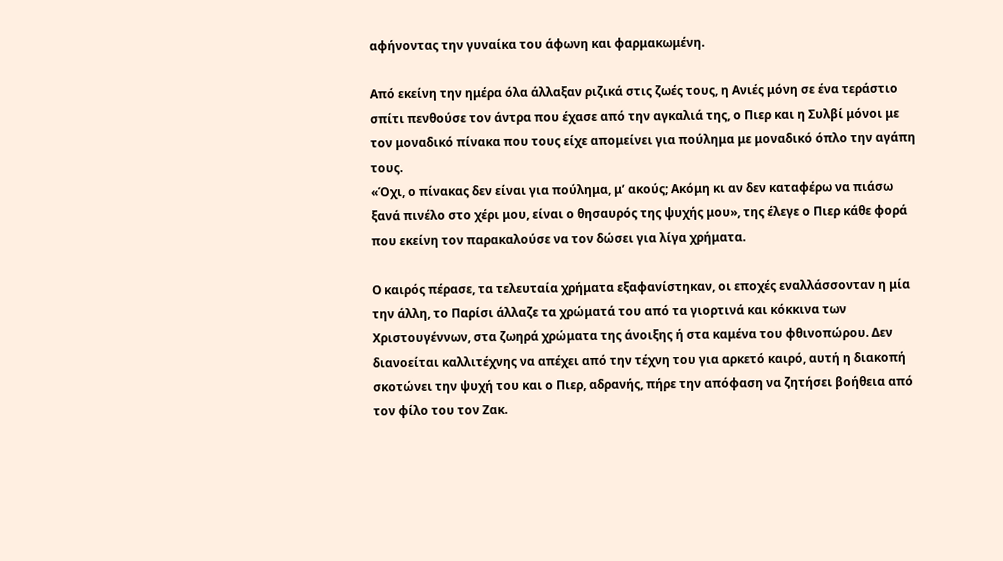αφήνοντας την γυναίκα του άφωνη και φαρμακωμένη.

Από εκείνη την ημέρα όλα άλλαξαν ριζικά στις ζωές τους, η Ανιές μόνη σε ένα τεράστιο σπίτι πενθούσε τον άντρα που έχασε από την αγκαλιά της, ο Πιερ και η Συλβί μόνοι με τον μοναδικό πίνακα που τους είχε απομείνει για πούλημα με μοναδικό όπλο την αγάπη τους.
«Όχι, ο πίνακας δεν είναι για πούλημα, μ’ ακούς; Ακόμη κι αν δεν καταφέρω να πιάσω ξανά πινέλο στο χέρι μου, είναι ο θησαυρός της ψυχής μου», της έλεγε ο Πιερ κάθε φορά που εκείνη τον παρακαλούσε να τον δώσει για λίγα χρήματα.

Ο καιρός πέρασε, τα τελευταία χρήματα εξαφανίστηκαν, οι εποχές εναλλάσσονταν η μία την άλλη, το Παρίσι άλλαζε τα χρώματά του από τα γιορτινά και κόκκινα των Χριστουγέννων, στα ζωηρά χρώματα της άνοιξης ή στα καμένα του φθινοπώρου. Δεν διανοείται καλλιτέχνης να απέχει από την τέχνη του για αρκετό καιρό, αυτή η διακοπή σκοτώνει την ψυχή του και ο Πιερ, αδρανής, πήρε την απόφαση να ζητήσει βοήθεια από τον φίλο του τον Ζακ.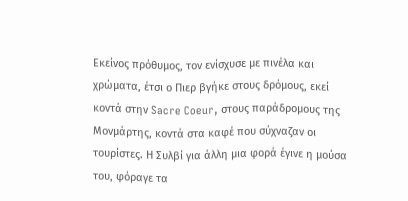Εκείνος πρόθυμος, τον ενίσχυσε με πινέλα και χρώματα, έτσι ο Πιερ βγήκε στους δρόμους, εκεί κοντά στην Sacre Coeur, στους παράδρομους της Μονμάρτης, κοντά στα καφέ που σύχναζαν οι τουρίστες. Η Συλβί για άλλη μια φορά έγινε η μούσα του, φόραγε τα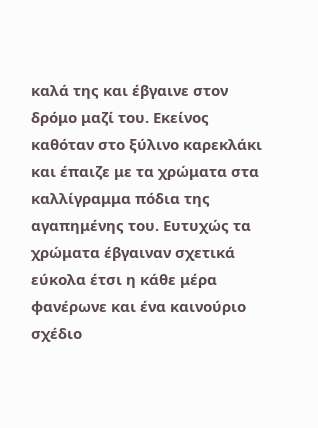καλά της και έβγαινε στον δρόμο μαζί του. Εκείνος καθόταν στο ξύλινο καρεκλάκι και έπαιζε με τα χρώματα στα καλλίγραμμα πόδια της αγαπημένης του. Ευτυχώς τα χρώματα έβγαιναν σχετικά εύκολα έτσι η κάθε μέρα φανέρωνε και ένα καινούριο σχέδιο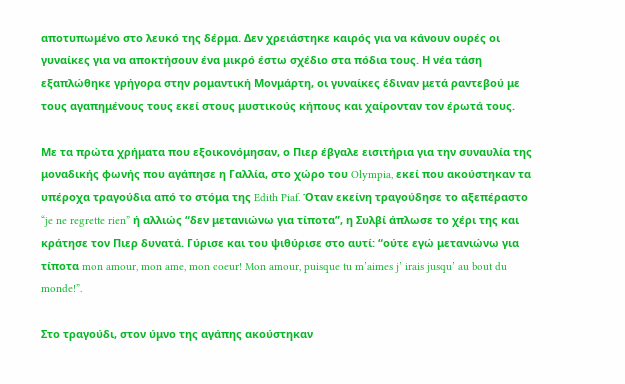αποτυπωμένο στο λευκό της δέρμα. Δεν χρειάστηκε καιρός για να κάνουν ουρές οι γυναίκες για να αποκτήσουν ένα μικρό έστω σχέδιο στα πόδια τους. Η νέα τάση εξαπλώθηκε γρήγορα στην ρομαντική Μονμάρτη, οι γυναίκες έδιναν μετά ραντεβού με τους αγαπημένους τους εκεί στους μυστικούς κήπους και χαίρονταν τον έρωτά τους.

Με τα πρώτα χρήματα που εξοικονόμησαν, ο Πιερ έβγαλε εισιτήρια για την συναυλία της μοναδικής φωνής που αγάπησε η Γαλλία, στο χώρο του Olympia, εκεί που ακούστηκαν τα υπέροχα τραγούδια από το στόμα της Edith Piaf. Όταν εκείνη τραγούδησε το αξεπέραστο “je ne regrette rien” ή αλλιώς “δεν μετανιώνω για τίποτα”, η Συλβί άπλωσε το χέρι της και κράτησε τον Πιερ δυνατά. Γύρισε και του ψιθύρισε στο αυτί: “ούτε εγώ μετανιώνω για τίποτα mon amour, mon ame, mon coeur! Mon amour, puisque tu m’aimes j’ irais jusqu’ au bout du monde!”.

Στο τραγούδι, στον ύμνο της αγάπης ακούστηκαν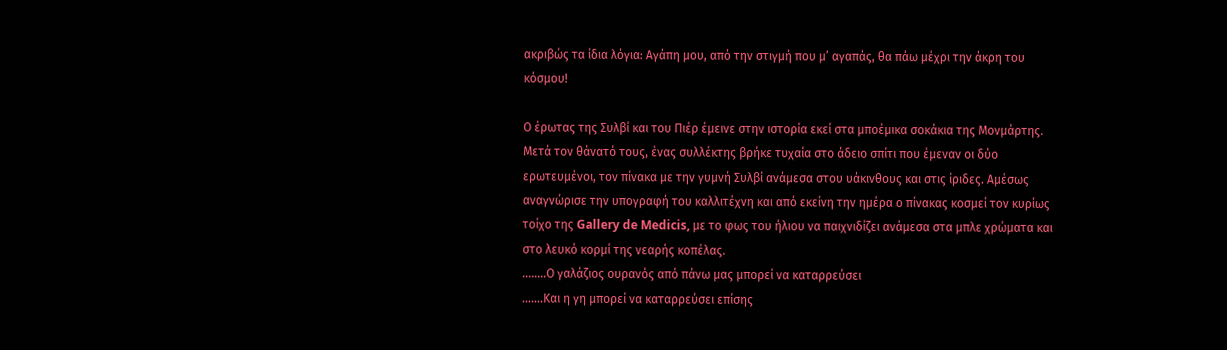ακριβώς τα ίδια λόγια: Αγάπη μου, από την στιγμή που μ’ αγαπάς, θα πάω μέχρι την άκρη του κόσμου!

Ο έρωτας της Συλβί και του Πιέρ έμεινε στην ιστορία εκεί στα μποέμικα σοκάκια της Μονμάρτης. Μετά τον θάνατό τους, ένας συλλέκτης βρήκε τυχαία στο άδειο σπίτι που έμεναν οι δύο ερωτευμένοι, τον πίνακα με την γυμνή Συλβί ανάμεσα στου υάκινθους και στις ίριδες. Αμέσως αναγνώρισε την υπογραφή του καλλιτέχνη και από εκείνη την ημέρα ο πίνακας κοσμεί τον κυρίως τοίχο της Gallery de Medicis, με το φως του ήλιου να παιχνιδίζει ανάμεσα στα μπλε χρώματα και στο λευκό κορμί της νεαρής κοπέλας.
……..Ο γαλάζιος ουρανός από πάνω μας μπορεί να καταρρεύσει
…….Και η γη μπορεί να καταρρεύσει επίσης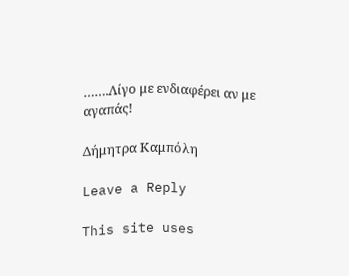…….Λίγο με ενδιαφέρει αν με αγαπάς!

Δήμητρα Καμπόλη

Leave a Reply

This site uses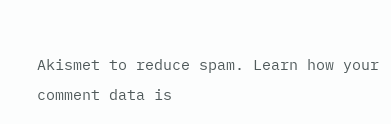Akismet to reduce spam. Learn how your comment data is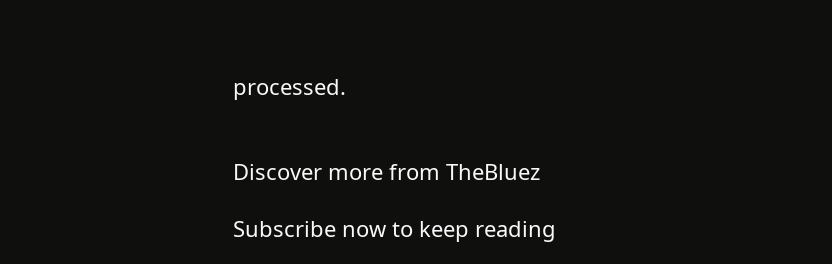processed.


Discover more from TheBluez

Subscribe now to keep reading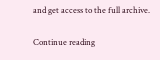and get access to the full archive.

Continue reading